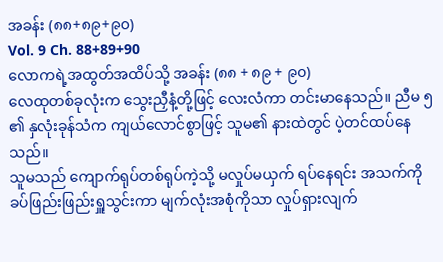အခန်း (၈၈+၈၉+၉၀)
Vol. 9 Ch. 88+89+90
လောကရဲ့အထွတ်အထိပ်သို့ အခန်း (၈၈ + ၈၉ + ၉၀)
လေထုတစ်ခုလုံးက သွေးညှီနံ့တို့ဖြင့် လေးလံကာ တင်းမာနေသည်။ ညီမ ၅ ၏ နှလုံးခုန်သံက ကျယ်လောင်စွာဖြင့် သူမ၏ နားထဲတွင် ပဲ့တင်ထပ်နေသည်။
သူမသည် ကျောက်ရုပ်တစ်ရုပ်ကဲ့သို့ မလှုပ်မယှက် ရပ်နေရင်း အသက်ကို ခပ်ဖြည်းဖြည်းရှူသွင်းကာ မျက်လုံးအစုံကိုသာ လှုပ်ရှားလျက်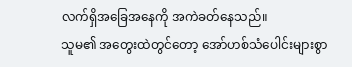လက်ရှိအခြေအနေကို အကဲခတ်နေသည်။
သူမ၏ အတွေးထဲတွင်တော့ အော်ဟစ်သံပေါင်းများစွာ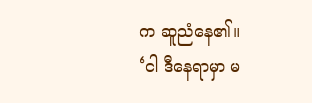က ဆူညံနေ၏။
‘ငါ ဒီနေရာမှာ မ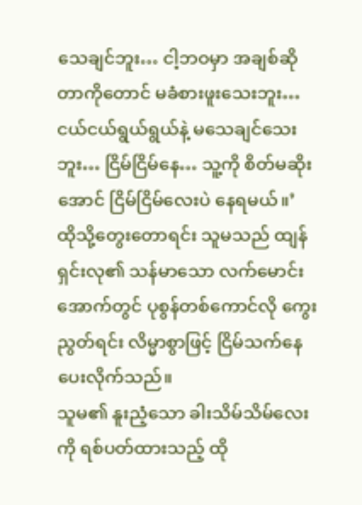သေချင်ဘူး… ငါ့ဘဝမှာ အချစ်ဆိုတာကိုတောင် မခံစားဖူးသေးဘူး… ငယ်ငယ်ရွယ်ရွယ်နဲ့ မသေချင်သေးဘူး… ငြိမ်ငြိမ်နေ… သူ့ကို စိတ်မဆိုးအောင် ငြိမ်ငြိမ်လေးပဲ နေရမယ်။’
ထိုသို့တွေးတောရင်း သူမသည် ထျန်ရှင်းလု၏ သန်မာသော လက်မောင်းအောက်တွင် ပုစွန်တစ်ကောင်လို ကွေးညွတ်ရင်း လိမ္မာစွာဖြင့် ငြိမ်သက်နေပေးလိုက်သည်။
သူမ၏ နူးညံ့သော ခါးသိမ်သိမ်လေးကို ရစ်ပတ်ထားသည့် ထို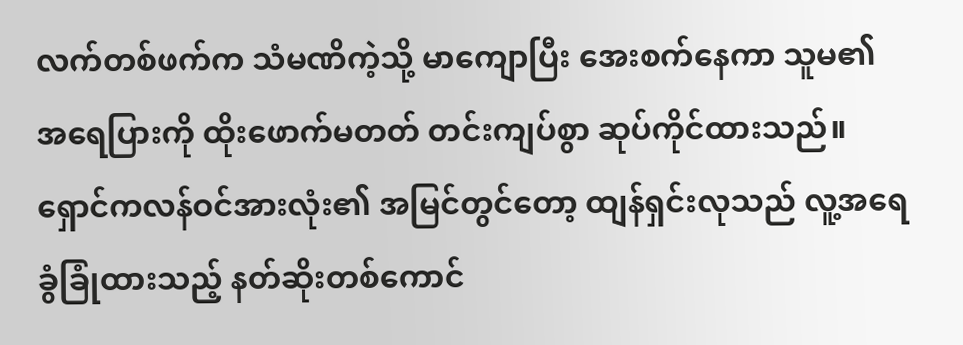လက်တစ်ဖက်က သံမဏိကဲ့သို့ မာကျောပြီး အေးစက်နေကာ သူမ၏ အရေပြားကို ထိုးဖောက်မတတ် တင်းကျပ်စွာ ဆုပ်ကိုင်ထားသည်။
ရှောင်ကလန်ဝင်အားလုံး၏ အမြင်တွင်တော့ ထျန်ရှင်းလုသည် လူ့အရေခွံခြုံထားသည့် နတ်ဆိုးတစ်ကောင်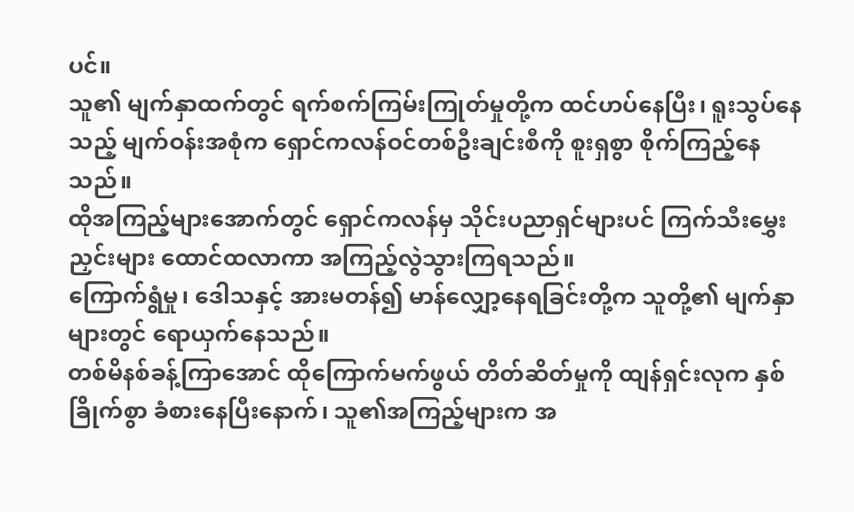ပင်။
သူ၏ မျက်နှာထက်တွင် ရက်စက်ကြမ်းကြုတ်မှုတို့က ထင်ဟပ်နေပြီး၊ ရူးသွပ်နေသည့် မျက်ဝန်းအစုံက ရှောင်ကလန်ဝင်တစ်ဦးချင်းစီကို စူးရှစွာ စိုက်ကြည့်နေသည်။
ထိုအကြည့်များအောက်တွင် ရှောင်ကလန်မှ သိုင်းပညာရှင်များပင် ကြက်သီးမွှေးညှင်းများ ထောင်ထလာကာ အကြည့်လွဲသွားကြရသည်။
ကြောက်ရွံမှု၊ ဒေါသနှင့် အားမတန်၍ မာန်လျှော့နေရခြင်းတို့က သူတို့၏ မျက်နှာများတွင် ရောယှက်နေသည်။
တစ်မိနစ်ခန့်ကြာအောင် ထိုကြောက်မက်ဖွယ် တိတ်ဆိတ်မှုကို ထျန်ရှင်းလုက နှစ်ခြိုက်စွာ ခံစားနေပြီးနောက်၊ သူ၏အကြည့်များက အ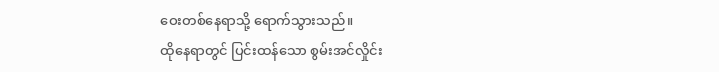ဝေးတစ်နေရာသို့ ရောက်သွားသည်။
ထိုနေရာတွင် ပြင်းထန်သော စွမ်းအင်လှိုင်း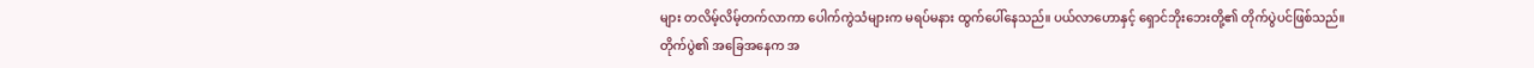များ တလိမ့်လိမ့်တက်လာကာ ပေါက်ကွဲသံများက မရပ်မနား ထွက်ပေါ်နေသည်။ ပယ်လာဟောနှင့် ရှောင်ဘိုးဘေးတို့၏ တိုက်ပွဲပင်ဖြစ်သည်။
တိုက်ပွဲ၏ အခြေအနေက အ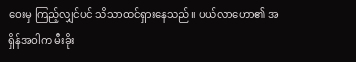ဝေးမှ ကြည့်လျှင်ပင် သိသာထင်ရှားနေသည်။ ပယ်လာဟော၏ အရှိန်အဝါက မီးခိုး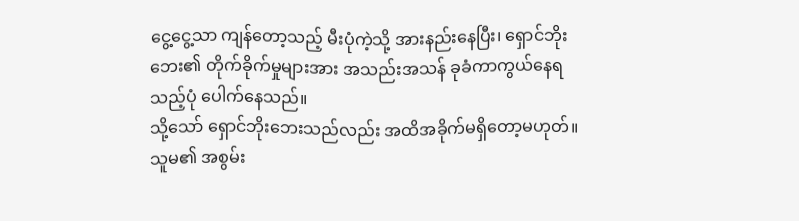ငွေ့ငွေ့သာ ကျန်တော့သည့် မီးပုံကဲ့သို့ အားနည်းနေပြီး၊ ရှောင်ဘိုးဘေး၏ တိုက်ခိုက်မှုများအား အသည်းအသန် ခုခံကာကွယ်နေရသည့်ပုံ ပေါက်နေသည်။
သို့သော် ရှောင်ဘိုးဘေးသည်လည်း အထိအခိုက်မရှိတော့မဟုတ်။ သူမ၏ အစွမ်း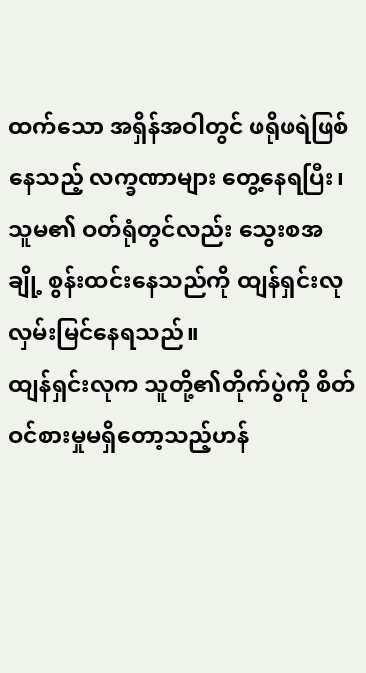ထက်သော အရှိန်အဝါတွင် ဖရိုဖရဲဖြစ်နေသည့် လက္ခဏာများ တွေ့နေရပြီး၊ သူမ၏ ဝတ်ရုံတွင်လည်း သွေးစအချို့ စွန်းထင်းနေသည်ကို ထျန်ရှင်းလု လှမ်းမြင်နေရသည်။
ထျန်ရှင်းလုက သူတို့၏တိုက်ပွဲကို စိတ်ဝင်စားမှုမရှိတော့သည့်ဟန်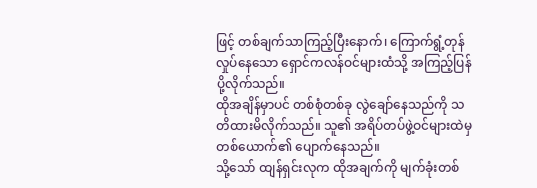ဖြင့် တစ်ချက်သာကြည့်ပြီးနောက်၊ ကြောက်ရွံ့တုန်လှုပ်နေသော ရှောင်ကလန်ဝင်များထံသို့ အကြည့်ပြန်ပို့လိုက်သည်။
ထိုအချိန်မှာပင် တစ်စုံတစ်ခု လွဲချော်နေသည်ကို သတိထားမိလိုက်သည်။ သူ၏ အရိပ်တပ်ဖွဲ့ဝင်များထဲမှ တစ်ယောက်၏ ပျောက်နေသည်။
သို့သော် ထျန်ရှင်းလုက ထိုအချက်ကို မျက်ခုံးတစ်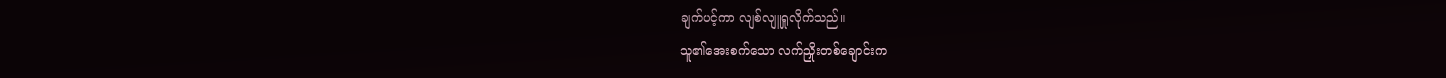ချက်ပင့်ကာ လျစ်လျူရှုလိုက်သည်။
သူ၏အေးစက်သော လက်ညှိုးတစ်ချောင်းက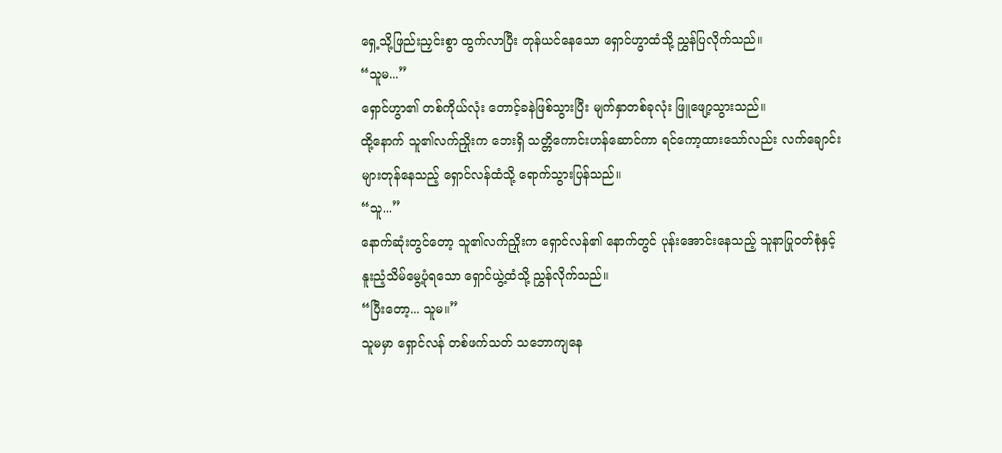ရှေ့သို့ဖြည်းညှင်းစွာ ထွက်လာပြီး တုန်ယင်နေသော ရှောင်ဟွာထံသို့ ညွှန်ပြလိုက်သည်။
“သူမ...”
ရှောင်ဟွာ၏ တစ်ကိုယ်လုံး တောင့်ခနဲဖြစ်သွားပြီး မျက်နှာတစ်ခုလုံး ဖြူဖျော့သွားသည်။
ထို့နောက် သူ၏လက်ညှိုးက ဘေးရှိ သတ္တိကောင်းဟန်ဆောင်ကာ ရင်ကော့ထားသော်လည်း လက်ချောင်းများတုန်နေသည့် ရှောင်လန်ထံသို့ ရောက်သွားပြန်သည်။
“သူ...”
နောက်ဆုံးတွင်တော့ သူ၏လက်ညှိုးက ရှောင်လန်၏ နောက်တွင် ပုန်းအောင်းနေသည့် သူနာပြုဝတ်စုံနှင့် နူးညံ့သိမ်မွေ့ပုံရသော ရှောင်ယွဲ့ထံသို့ ညွှန်လိုက်သည်။
“ပြီးတော့... သူမ။”
သူမမှာ ရှောင်လန် တစ်ဖက်သတ် သဘောကျနေ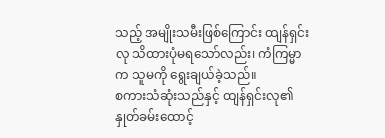သည့် အမျိုးသမီးဖြစ်ကြောင်း ထျန်ရှင်းလု သိထားပုံမရသော်လည်း၊ ကံကြမ္မာက သူမကို ရွေးချယ်ခဲ့သည်။
စကားသံဆုံးသည်နှင့် ထျန်ရှင်းလု၏ နှုတ်ခမ်းထောင့်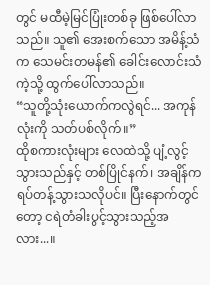တွင် မထီမဲ့မြင်ပြုံးတစ်ခု ဖြစ်ပေါ်လာသည်။ သူ၏ အေးစက်သော အမိန့်သံက သေမင်းတမန်၏ ခေါင်းလောင်းသံကဲ့သို့ ထွက်ပေါ်လာသည်။
“သူတို့သုံးယောက်ကလွဲရင်... အကုန်လုံးကို သတ်ပစ်လိုက်။”
ထိုစကားလုံးများ လေထဲသို့ ပျံ့လွင့်သွားသည်နှင့် တစ်ပြိုင်နက်၊ အချိန်က ရပ်တန့်သွားသလိုပင်။ ပြီးနောက်တွင်တော့ ငရဲတံခါးပွင့်သွားသည့်အလား...။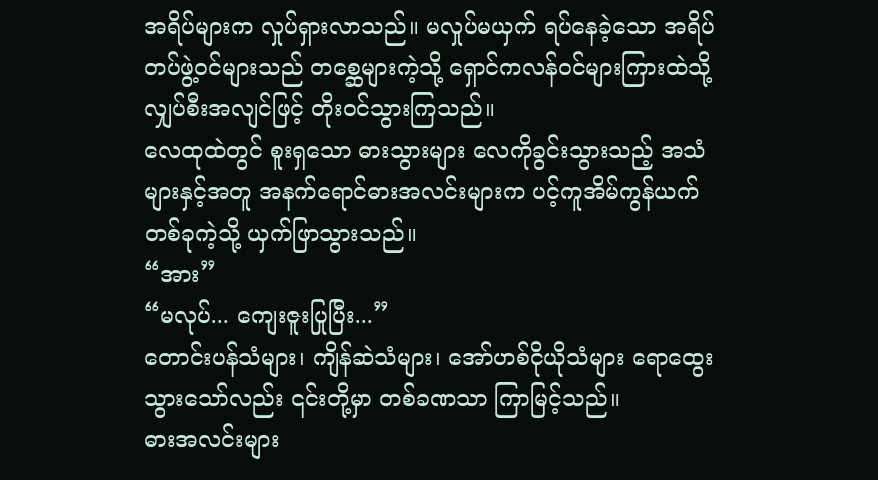အရိပ်များက လှုပ်ရှားလာသည်။ မလှုပ်မယှက် ရပ်နေခဲ့သော အရိပ်တပ်ဖွဲ့ဝင်များသည် တစ္ဆေများကဲ့သို့ ရှောင်ကလန်ဝင်များကြားထဲသို့ လျှပ်စီးအလျင်ဖြင့် တိုးဝင်သွားကြသည်။
လေထုထဲတွင် စူးရှသော ဓားသွားများ လေကိုခွင်းသွားသည့် အသံများနှင့်အတူ အနက်ရောင်ဓားအလင်းများက ပင့်ကူအိမ်ကွန်ယက်တစ်ခုကဲ့သို့ ယှက်ဖြာသွားသည်။
“အား”
“မလုပ်... ကျေးဇူးပြုပြီး...”
တောင်းပန်သံများ၊ ကျိန်ဆဲသံများ၊ အော်ဟစ်ငိုယိုသံများ ရောထွေးသွားသော်လည်း ၎င်းတို့မှာ တစ်ခဏသာ ကြာမြင့်သည်။
ဓားအလင်းများ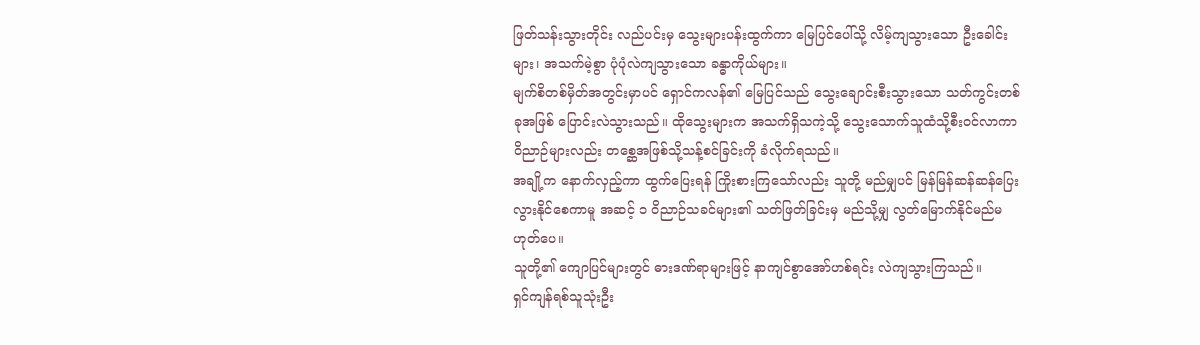ဖြတ်သန်းသွားတိုင်း လည်ပင်းမှ သွေးများပန်းထွက်ကာ မြေပြင်ပေါ်သို့ လိမ့်ကျသွားသော ဦးခေါင်းများ၊ အသက်မဲ့စွာ ပုံပုံလဲကျသွားသော ခန္ဓာကိုယ်များ။
မျက်စိတစ်မှိတ်အတွင်းမှာပင် ရှောင်ကလန်၏ မြေပြင်သည် သွေးချောင်းစီးသွားသော သတ်ကွင်းတစ်ခုအဖြစ် ပြောင်းလဲသွားသည်။ ထိုသွေးများက အသက်ရှိသကဲ့သို့ သွေးသောက်သူထံသို့စီးဝင်လာကာ ဝိညာဉ်များလည်း တစ္ဆေအဖြစ်သို့သန့်စင်ခြင်းကို ခံလိုက်ရသည်။
အချို့က နောက်လှည့်ကာ ထွက်ပြေးရန် ကြိုးစားကြသော်လည်း သူတို့ မည်မျှပင် မြန်မြန်ဆန်ဆန်ပြေးလွားနိုင်စေကာမူ အဆင့် ၁ ဝိညာဉ်သခင်များ၏ သတ်ဖြတ်ခြင်းမှ မည်သို့မျှ လွတ်မြောက်နိုင်မည်မဟုတ်ပေ။
သူတို့၏ ကျောပြင်များတွင် ဓားဒဏ်ရာများဖြင့် နာကျင်စွာအော်ဟစ်ရင်း လဲကျသွားကြသည်။
ရှင်ကျန်ရစ်သူသုံးဦး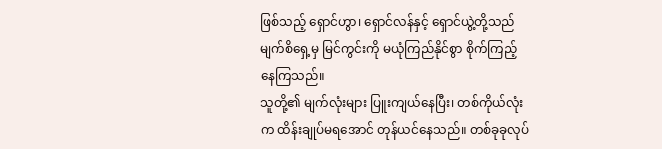ဖြစ်သည့် ရှောင်ဟွာ၊ ရှောင်လန်နှင့် ရှောင်ယွဲ့တို့သည် မျက်စိရှေ့မှ မြင်ကွင်းကို မယုံကြည်နိုင်စွာ စိုက်ကြည့်နေကြသည်။
သူတို့၏ မျက်လုံးများ ပြူးကျယ်နေပြီး၊ တစ်ကိုယ်လုံးက ထိန်းချုပ်မရအောင် တုန်ယင်နေသည်။ တစ်ခုခုလုပ်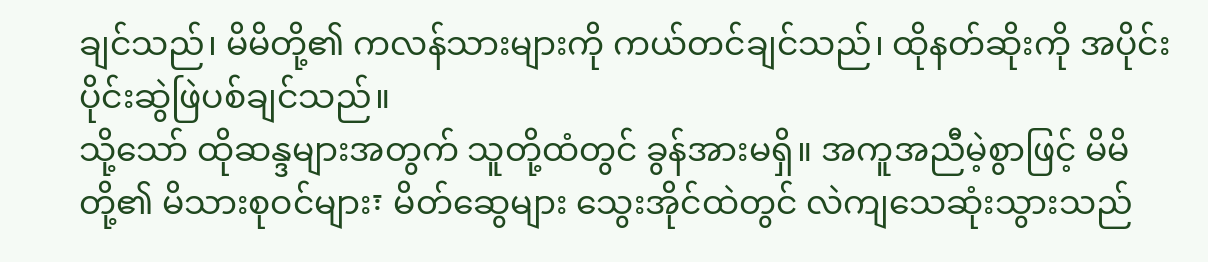ချင်သည်၊ မိမိတို့၏ ကလန်သားများကို ကယ်တင်ချင်သည်၊ ထိုနတ်ဆိုးကို အပိုင်းပိုင်းဆွဲဖြဲပစ်ချင်သည်။
သို့သော် ထိုဆန္ဒများအတွက် သူတို့ထံတွင် ခွန်အားမရှိ။ အကူအညီမဲ့စွာဖြင့် မိမိတို့၏ မိသားစုဝင်များ፣ မိတ်ဆွေများ သွေးအိုင်ထဲတွင် လဲကျသေဆုံးသွားသည်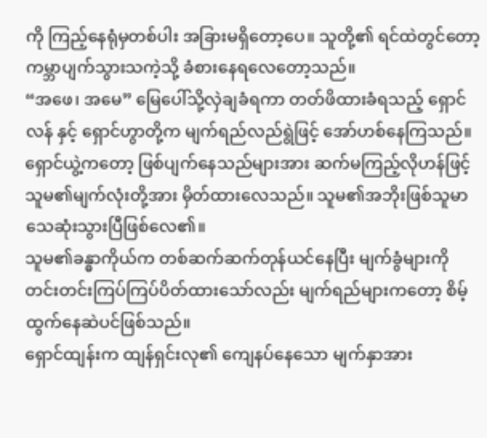ကို ကြည့်နေရုံမှတစ်ပါး အခြားမရှိတော့ပေ။ သူတို့၏ ရင်ထဲတွင်တော့ ကမ္ဘာပျက်သွားသကဲ့သို့ ခံစားနေရလေတော့သည်။
“အဖေ၊ အမေ” မြေပေါ်သို့လှဲချခံရကာ တတ်ဖိထားခံရသည့် ရှောင်လန် နှင့် ရှောင်ဟွာတို့က မျက်ရည်လည်ရွဲဖြင့် အော်ဟစ်နေကြသည်။
ရှောင်ယွဲ့ကတော့ ဖြစ်ပျက်နေသည်များအား ဆက်မကြည့်လိုဟန်ဖြင့် သူမ၏မျက်လုံးတို့အား မှိတ်ထားလေသည်။ သူမ၏အဘိုးဖြစ်သူမာ သေဆုံးသွားပြီဖြစ်လေ၏။
သူမ၏ခန္ဓာကိုယ်က တစ်ဆက်ဆက်တုန်ယင်နေပြီး မျက်ခွံများကို တင်းတင်းကြပ်ကြပ်ပိတ်ထားသော်လည်း မျက်ရည်များကတော့ စိမ့်ထွက်နေဆဲပင်ဖြစ်သည်။
ရှောင်ထျန်းက ထျန်ရှင်းလု၏ ကျေနပ်နေသော မျက်နှာအား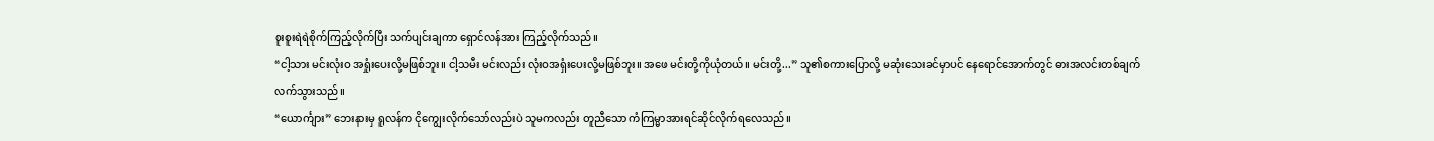စူးစူးရဲရဲစိုက်ကြည့်လိုက်ပြီး သက်ပျင်းချကာ ရှောင်လန်အား ကြည့်လိုက်သည်။
“ငါ့သား မင်းလုံးဝ အရှုံးပေးလို့မဖြစ်ဘူး။ ငါ့သမီး မင်းလည်း လုံးဝအရှံးပေးလို့မဖြစ်ဘူး။ အဖေ မင်းတို့ကိုယုံတယ်။ မင်းတို့...” သူ၏စကားပြောလို့ မဆုံးသေးခင်မှာပင် နေရောင်အောက်တွင် ဓားအလင်းတစ်ချက်လက်သွားသည်။
“ယောင်္ကျား” ဘေးနားမှ ရူလန်က ငိုကျွေးလိုက်သော်လည်းပဲ သူမကလည်း တူညီသော ကံကြမ္မာအားရင်ဆိုင်လိုက်ရလေသည်။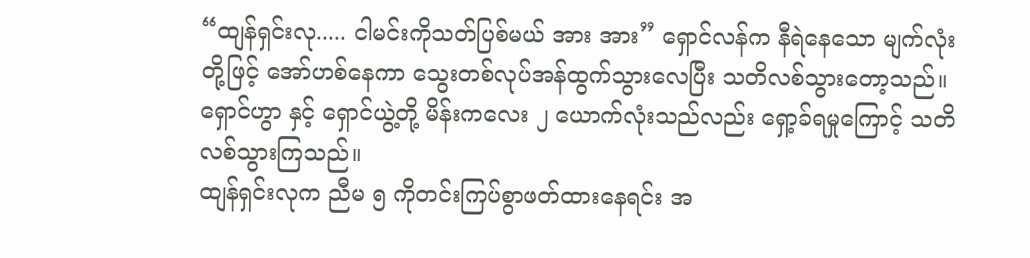“ထျန်ရှင်းလု..... ငါမင်းကိုသတ်ပြစ်မယ် အား အား” ရှောင်လန်က နီရဲနေသော မျက်လုံးတို့ဖြင့် အော်ဟစ်နေကာ သွေးတစ်လုပ်အန်ထွက်သွားလေပြီး သတိလစ်သွားတော့သည်။
ရှောင်ဟွာ နှင့် ရှောင်ယွဲ့တို့ မိန်းကလေး ၂ ယောက်လုံးသည်လည်း ရှော့ခ်ရမှုကြောင့် သတိလစ်သွားကြသည်။
ထျန်ရှင်းလုက ညီမ ၅ ကိုတင်းကြပ်စွာဖတ်ထားနေရင်း အ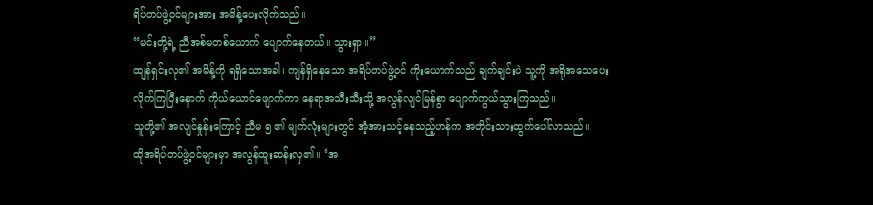ရိပ်တပ်ဖွဲ့ဝင်များအား အမိန့်ပေးလိုက်သည်။
“မင်းတို့ရဲ့ ညီအစ်မတစ်ယောက် ပျောက်နေတယ်။ သွားရှာ။”
ထျန်ရှင်းလု၏ အမိန့်ကို ရရှိသောအခါ၊ ကျန်ရှိနေသော အရိပ်တပ်ဖွဲ့ဝင် ကိုးယောက်သည် ချက်ချင်းပဲ သူ့ကို အရိုအသေပေးလိုက်ကြပြီးနောက် ကိုယ်ယောင်ဖျောက်ကာ နေရာအသီးသီးသို့ အလွန်လျင်မြန်စွာ ပျောက်ကွယ်သွားကြသည်။
သူတို့၏ အလျင်နှုန်းကြောင့် ညီမ ၅ ၏ မျက်လုံးများတွင် အံ့အားသင့်နေသည့်ဟန်က အတိုင်းသားထွက်ပေါ်လာသည်။
ထိုအရိပ်တပ်ဖွဲ့ဝင်များမှာ အလွန်ထူးဆန်းလှ၏။ ‘အ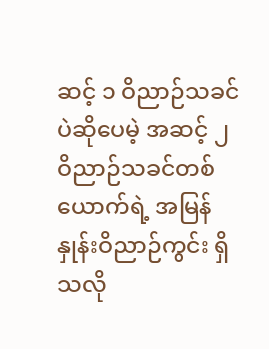ဆင့် ၁ ဝိညာဉ်သခင်ပဲဆိုပေမဲ့ အဆင့် ၂ ဝိညာဉ်သခင်တစ်ယောက်ရဲ့ အမြန်နှုန်းဝိညာဉ်ကွင်း ရှိသလို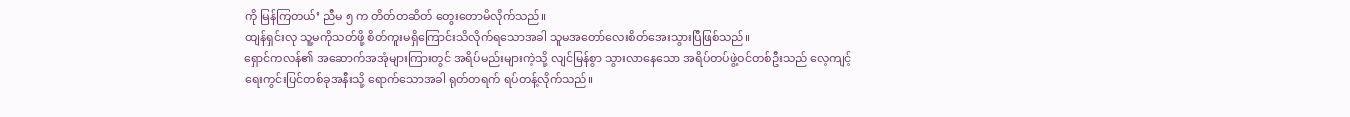ကို မြန်ကြတယ်’ ညီမ ၅ က တိတ်တဆိတ် တွေးတောမိလိုက်သည်။
ထျန်ရှင်းလု သူ့မကိုသတ်ဖို့ စိတ်ကူးမရှိကြောင်းသိလိုက်ရသောအခါ သူမအတော်လေးစိတ်အေးသွားပြီဖြစ်သည်။
ရှောင်ကလန်၏ အဆောက်အအုံများကြားတွင် အရိပ်မည်းများကဲ့သို့ လျင်မြန်စွာ သွားလာနေသော အရိပ်တပ်ဖွဲ့ဝင်တစ်ဦးသည် လေ့ကျင့်ရေးကွင်းပြင်တစ်ခုအနီးသို့ ရောက်သောအခါ ရုတ်တရက် ရပ်တန့်လိုက်သည်။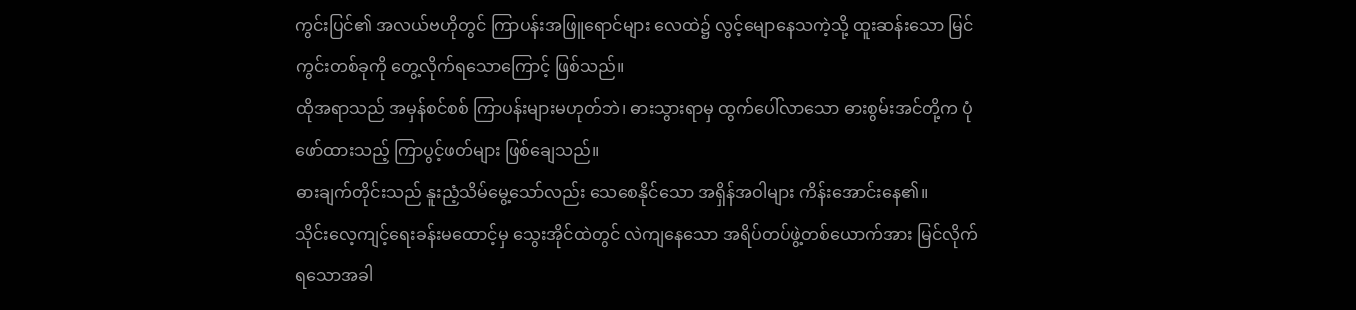ကွင်းပြင်၏ အလယ်ဗဟိုတွင် ကြာပန်းအဖြူရောင်များ လေထဲ၌ လွင့်မျောနေသကဲ့သို့ ထူးဆန်းသော မြင်ကွင်းတစ်ခုကို တွေ့လိုက်ရသောကြောင့် ဖြစ်သည်။
ထိုအရာသည် အမှန်စင်စစ် ကြာပန်းများမဟုတ်ဘဲ၊ ဓားသွားရာမှ ထွက်ပေါ်လာသော ဓားစွမ်းအင်တို့က ပုံဖော်ထားသည့် ကြာပွင့်ဖတ်များ ဖြစ်ချေသည်။
ဓားချက်တိုင်းသည် နူးညံ့သိမ်မွေ့သော်လည်း သေစေနိုင်သော အရှိန်အဝါများ ကိန်းအောင်းနေ၏။
သိုင်းလေ့ကျင့်ရေးခန်းမထောင့်မှ သွေးအိုင်ထဲတွင် လဲကျနေသော အရိပ်တပ်ဖွဲ့တစ်ယောက်အား မြင်လိုက်ရသောအခါ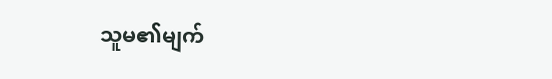သူမ၏မျက်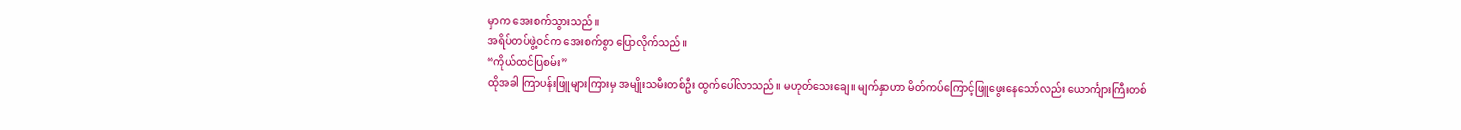မှာက အေးစက်သွားသည်။
အရိပ်တပ်ဖွဲ့ဝင်က အေးစက်စွာ ပြောလိုက်သည်။
“ကိုယ်ထင်ပြစမ်း”
ထိုအခါ ကြာပန်းဖြူများကြားမှ အမျိုးသမီးတစ်ဦး ထွက်ပေါ်လာသည်။ မဟုတ်သေးချေ။ မျက်နှာဟာ မိတ်ကပ်ကြောင့်ဖြူဖွေးနေသော်လည်း ယောင်္ကျားကြီးတစ်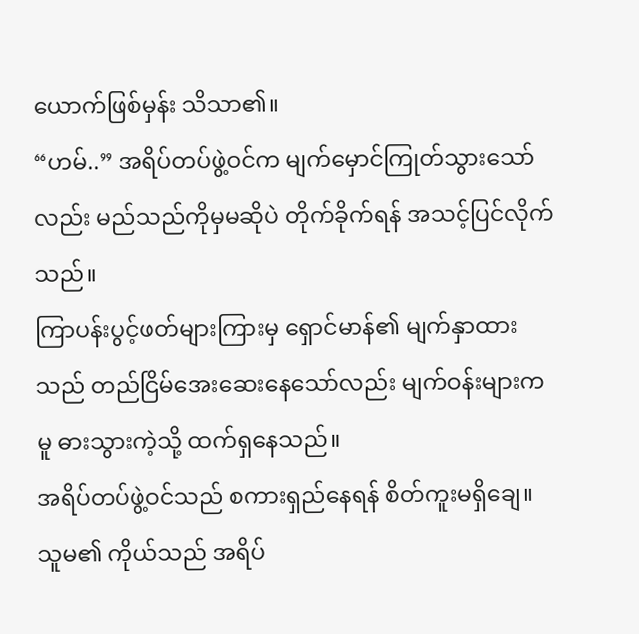ယောက်ဖြစ်မှန်း သိသာ၏။
“ဟမ်..” အရိပ်တပ်ဖွဲ့ဝင်က မျက်မှောင်ကြုတ်သွားသော်လည်း မည်သည်ကိုမှမဆိုပဲ တိုက်ခိုက်ရန် အသင့်ပြင်လိုက်သည်။
ကြာပန်းပွင့်ဖတ်များကြားမှ ရှောင်မာန်၏ မျက်နှာထားသည် တည်ငြိမ်အေးဆေးနေသော်လည်း မျက်ဝန်းများကမူ ဓားသွားကဲ့သို့ ထက်ရှနေသည်။
အရိပ်တပ်ဖွဲ့ဝင်သည် စကားရှည်နေရန် စိတ်ကူးမရှိချေ။ သူမ၏ ကိုယ်သည် အရိပ်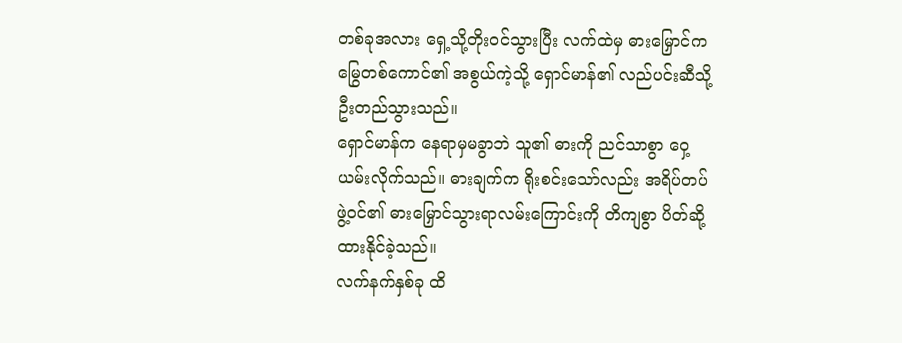တစ်ခုအလား ရှေ့သို့တိုးဝင်သွားပြီး လက်ထဲမှ ဓားမြှောင်က မြွေတစ်ကောင်၏ အစွယ်ကဲ့သို့ ရှောင်မာန်၏ လည်ပင်းဆီသို့ ဦးတည်သွားသည်။
ရှောင်မာန်က နေရာမှမခွာဘဲ သူ၏ ဓားကို ညင်သာစွာ ဝှေ့ယမ်းလိုက်သည်။ ဓားချက်က ရိုးစင်းသော်လည်း အရိပ်တပ်ဖွဲ့ဝင်၏ ဓားမြှောင်သွားရာလမ်းကြောင်းကို တိကျစွာ ပိတ်ဆို့ထားနိုင်ခဲ့သည်။
လက်နက်နှစ်ခု ထိ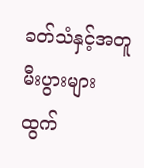ခတ်သံနှင့်အတူ မီးပွားများ ထွက်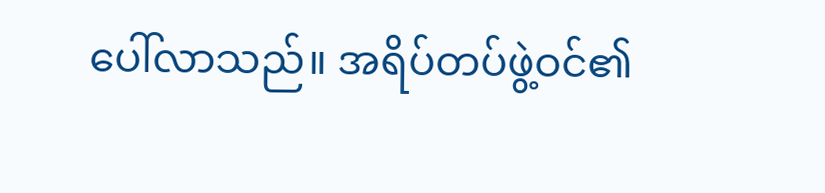ပေါ်လာသည်။ အရိပ်တပ်ဖွဲ့ဝင်၏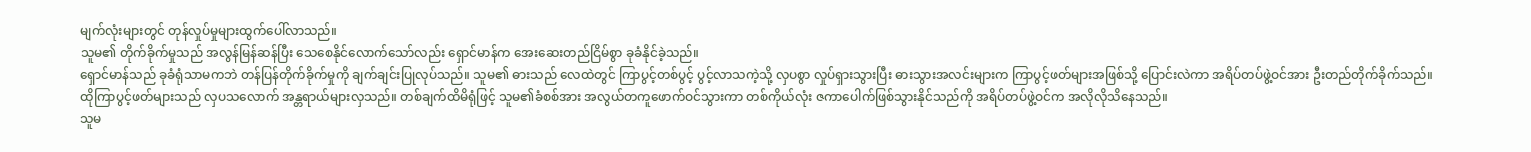မျက်လုံးများတွင် တုန်လှုပ်မှုများထွက်ပေါ်လာသည်။
သူမ၏ တိုက်ခိုက်မှုသည် အလွန်မြန်ဆန်ပြီး သေစေနိုင်လောက်သော်လည်း ရှောင်မာန်က အေးဆေးတည်ငြိမ်စွာ ခုခံနိုင်ခဲ့သည်။
ရှောင်မာန်သည် ခုခံရုံသာမကဘဲ တန်ပြန်တိုက်ခိုက်မှုကို ချက်ချင်းပြုလုပ်သည်။ သူမ၏ ဓားသည် လေထဲတွင် ကြာပွင့်တစ်ပွင့် ပွင့်လာသကဲ့သို့ လှပစွာ လှုပ်ရှားသွားပြီး ဓားသွားအလင်းများက ကြာပွင့်ဖတ်များအဖြစ်သို့ ပြောင်းလဲကာ အရိပ်တပ်ဖွဲ့ဝင်အား ဦးတည်တိုက်ခိုက်သည်။
ထိုကြာပွင့်ဖတ်များသည် လှပသလောက် အန္တရာယ်များလှသည်။ တစ်ချက်ထိမိရုံဖြင့် သူမ၏ခံစစ်အား အလွယ်တကူဖောက်ဝင်သွားကာ တစ်ကိုယ်လုံး ဇကာပေါက်ဖြစ်သွားနိုင်သည်ကို အရိပ်တပ်ဖွဲ့ဝင်က အလိုလိုသိနေသည်။
သူမ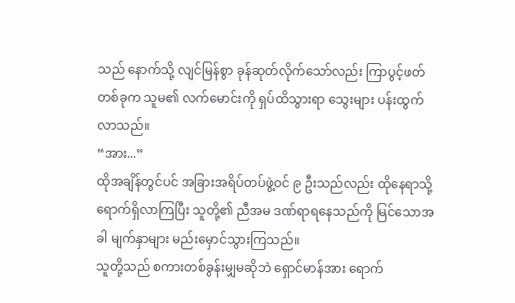သည် နောက်သို့ လျင်မြန်စွာ ခုန်ဆုတ်လိုက်သော်လည်း ကြာပွင့်ဖတ်တစ်ခုက သူမ၏ လက်မောင်းကို ရှပ်ထိသွားရာ သွေးများ ပန်းထွက်လာသည်။
“အား...”
ထိုအချိန်တွင်ပင် အခြားအရိပ်တပ်ဖွဲ့ဝင် ၉ ဦးသည်လည်း ထိုနေရာသို့ ရောက်ရှိလာကြပြီး သူတို့၏ ညီအမ ဒဏ်ရာရနေသည်ကို မြင်သောအခါ မျက်နှာများ မည်းမှောင်သွားကြသည်။
သူတို့သည် စကားတစ်ခွန်းမျှမဆိုဘဲ ရှောင်မာန်အား ရောက်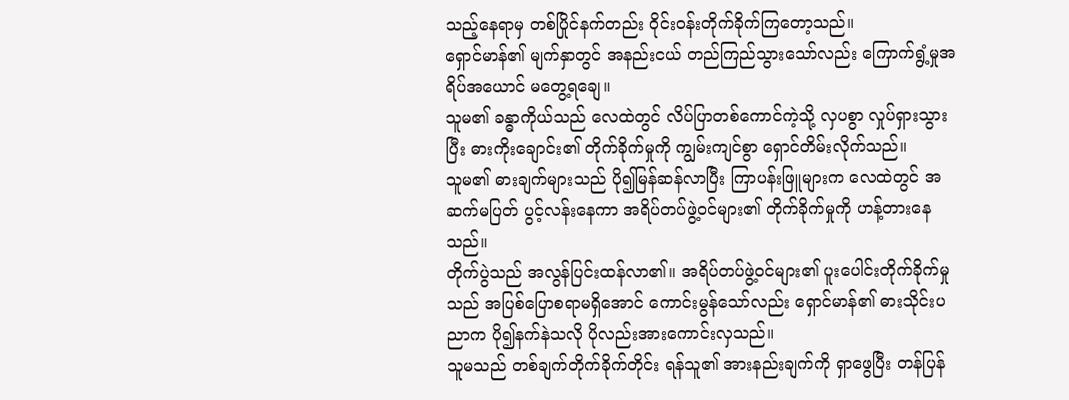သည့်နေရာမှ တစ်ပြိုင်နက်တည်း ဝိုင်းဝန်းတိုက်ခိုက်ကြတော့သည်။
ရှောင်မာန်၏ မျက်နှာတွင် အနည်းငယ် တည်ကြည်သွားသော်လည်း ကြောက်ရွံ့မှုအရိပ်အယောင် မတွေ့ရချေ။
သူမ၏ ခန္ဓာကိုယ်သည် လေထဲတွင် လိပ်ပြာတစ်ကောင်ကဲ့သို့ လှပစွာ လှုပ်ရှားသွားပြီး ဓားကိုးချောင်း၏ တိုက်ခိုက်မှုကို ကျွမ်းကျင်စွာ ရှောင်တိမ်းလိုက်သည်။
သူမ၏ ဓားချက်များသည် ပို၍မြန်ဆန်လာပြီး ကြာပန်းဖြူများက လေထဲတွင် အဆက်မပြတ် ပွင့်လန်းနေကာ အရိပ်တပ်ဖွဲ့ဝင်များ၏ တိုက်ခိုက်မှုကို ဟန့်တားနေသည်။
တိုက်ပွဲသည် အလွန်ပြင်းထန်လာ၏။ အရိပ်တပ်ဖွဲ့ဝင်များ၏ ပူးပေါင်းတိုက်ခိုက်မှုသည် အပြစ်ပြောစရာမရှိအောင် ကောင်းမွန်သော်လည်း ရှောင်မာန်၏ ဓားသိုင်းပညာက ပို၍နက်နဲသလို ပိုလည်းအားကောင်းလှသည်။
သူမသည် တစ်ချက်တိုက်ခိုက်တိုင်း ရန်သူ၏ အားနည်းချက်ကို ရှာဖွေပြီး တန်ပြန်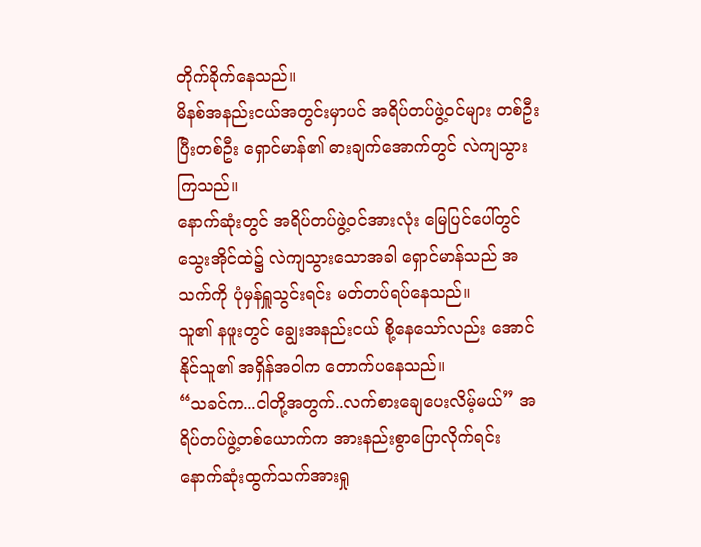တိုက်ခိုက်နေသည်။
မိနစ်အနည်းငယ်အတွင်းမှာပင် အရိပ်တပ်ဖွဲ့ဝင်များ တစ်ဦးပြီးတစ်ဦး ရှောင်မာန်၏ ဓားချက်အောက်တွင် လဲကျသွားကြသည်။
နောက်ဆုံးတွင် အရိပ်တပ်ဖွဲ့ဝင်အားလုံး မြေပြင်ပေါ်တွင် သွေးအိုင်ထဲ၌ လဲကျသွားသောအခါ ရှောင်မာန်သည် အသက်ကို ပုံမှန်ရှူသွင်းရင်း မတ်တပ်ရပ်နေသည်။
သူ၏ နဖူးတွင် ချွေးအနည်းငယ် စို့နေသော်လည်း အောင်နိုင်သူ၏ အရှိန်အဝါက တောက်ပနေသည်။
“သခင်က...ငါတို့အတွက်..လက်စားချေပေးလိမ့်မယ်” အရိပ်တပ်ဖွဲ့တစ်ယောက်က အားနည်းစွာပြောလိုက်ရင်း နောက်ဆုံးထွက်သက်အားရှု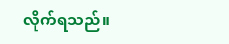လိုက်ရသည်။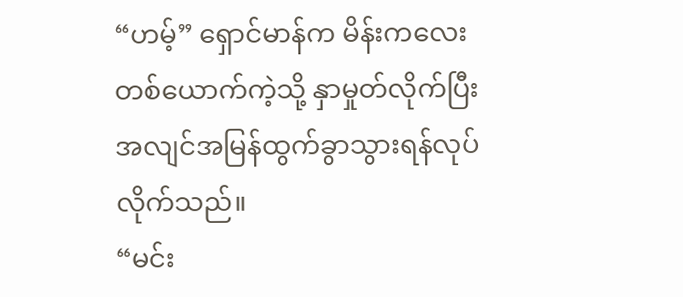“ဟမ့်” ရှောင်မာန်က မိန်းကလေးတစ်ယောက်ကဲ့သို့ နှာမှုတ်လိုက်ပြီး အလျင်အမြန်ထွက်ခွာသွားရန်လုပ်လိုက်သည်။
“မင်း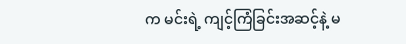က မင်းရဲ့ ကျင့်ကြံခြင်းအဆင့်နဲ့ မ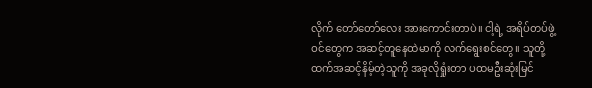လိုက် တော်တော်လေး အားကောင်းတာပဲ။ ငါ့ရဲ့ အရိပ်တပ်ဖွဲ့ဝင်တွေက အဆင့်တူနေထဲမာကို လက်ရွေးစင်တွေ။ သူတို့ထက်အဆင့်နိမ့်တဲ့သူကို အခုလိုရှုံးတာ ပထမဦးဆုံးမြင်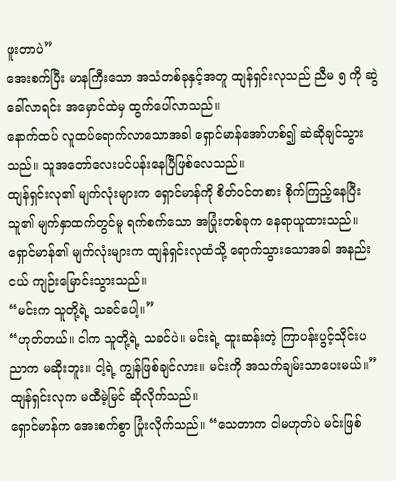ဖူးတာပဲ”
အေးစက်ပြီး မာနကြီးသော အသံတစ်ခုနှင့်အတူ ထျန်ရှင်းလုသည် ညီမ ၅ ကို ဆွဲခေါ်လာရင်း အမှောင်ထဲမှ ထွက်ပေါ်လာသည်။
နောက်ထပ် လူထပ်ရောက်လာသောအခါ ရှောင်မာန်အော်ဟစ်၍ ဆဲဆိုချင်သွားသည်။ သူအတော်လေးပင်ပန်းနေပြီဖြစ်လေသည်။
ထျန်ရှင်းလု၏ မျက်လုံးများက ရှောင်မာန်ကို စိတ်ဝင်တစား စိုက်ကြည့်နေပြီး သူ၏ မျက်နှာထက်တွင်မူ ရက်စက်သော အပြုံးတစ်ခုက နေရာယူထားသည်။
ရှောင်မာန်၏ မျက်လုံးများက ထျန်ရှင်းလုထံသို့ ရောက်သွားသောအခါ အနည်းငယ် ကျဉ်းမြောင်းသွားသည်။
“မင်းက သူတို့ရဲ့ သခင်ပေါ့။”
“ဟုတ်တယ်။ ငါက သူတို့ရဲ့ သခင်ပဲ။ မင်းရဲ့ ထူးဆန်းတဲ့ ကြာပန်းပွင့်သိုင်းပညာက မဆိုးဘူး။ ငါ့ရဲ့ ကျွန်ဖြစ်ချင်လား။ မင်းကို အသက်ချမ်းသာပေးမယ်။” ထျန်ရှင်းလုက မထီမဲ့မြင် ဆိုလိုက်သည်။
ရှောင်မာန်က အေးစက်စွာ ပြုံးလိုက်သည်။ “သေတာက ငါမဟုတ်ပဲ မင်းဖြစ်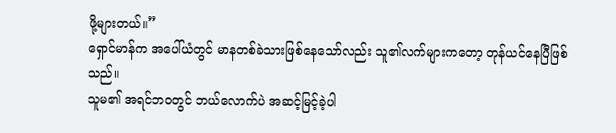ဖို့များတယ်။”
ရှောင်မာန်က အပေါ်ယံတွင် မာနတစ်ခဲသားဖြစ်နေသော်လည်း သူ၏လက်များကတော့ တုန်ယင်နေပြီဖြစ်သည်။
သူမ၏ အရင်ဘဝတွင် ဘယ်လောက်ပဲ အဆင့်မြင့်ခဲ့ပါ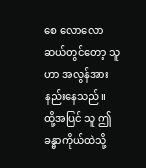စေ လောလောဆယ်တွင်တော့ သူဟာ အလွန်အားနည်းနေသည်။
ထို့အပြင် သူ ဤခန္ဓာကိုယ်ထဲသို့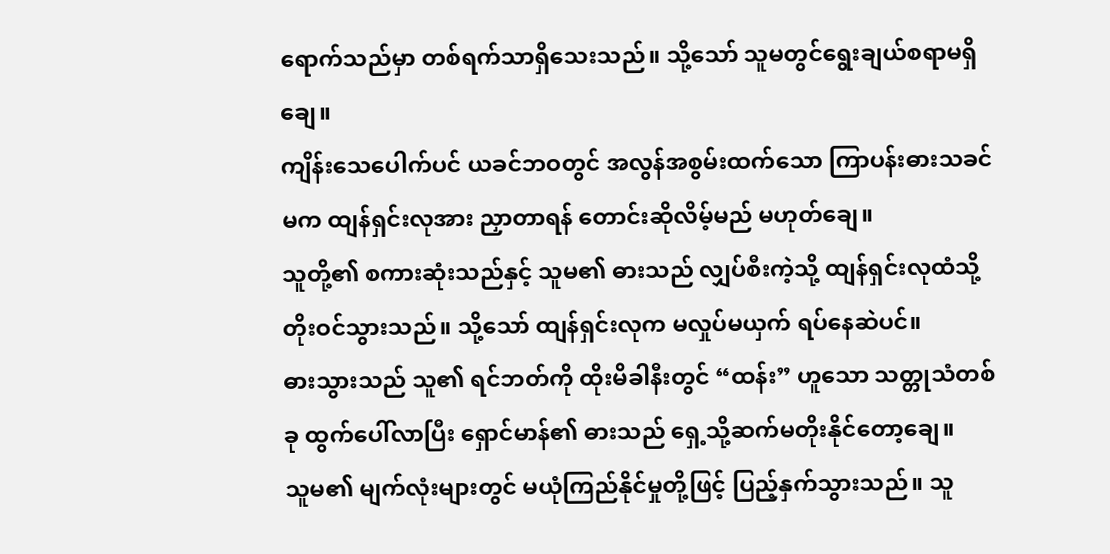ရောက်သည်မှာ တစ်ရက်သာရှိသေးသည်။ သို့သော် သူမတွင်ရွေးချယ်စရာမရှိချေ။
ကျိန်းသေပေါက်ပင် ယခင်ဘဝတွင် အလွန်အစွမ်းထက်သော ကြာပန်းဓားသခင်မက ထျန်ရှင်းလုအား ညှာတာရန် တောင်းဆိုလိမ့်မည် မဟုတ်ချေ။
သူတို့၏ စကားဆုံးသည်နှင့် သူမ၏ ဓားသည် လျှပ်စီးကဲ့သို့ ထျန်ရှင်းလုထံသို့ တိုးဝင်သွားသည်။ သို့သော် ထျန်ရှင်းလုက မလှုပ်မယှက် ရပ်နေဆဲပင်။
ဓားသွားသည် သူ၏ ရင်ဘတ်ကို ထိုးမိခါနီးတွင် “ထန်း” ဟူသော သတ္တုသံတစ်ခု ထွက်ပေါ်လာပြီး ရှောင်မာန်၏ ဓားသည် ရှေ့သို့ဆက်မတိုးနိုင်တော့ချေ။
သူမ၏ မျက်လုံးများတွင် မယုံကြည်နိုင်မှုတို့ဖြင့် ပြည့်နှက်သွားသည်။ သူ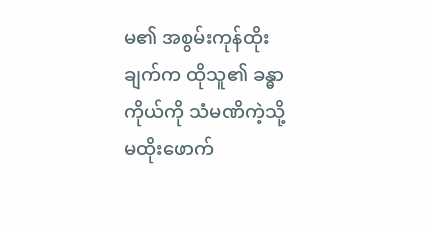မ၏ အစွမ်းကုန်ထိုးချက်က ထိုသူ၏ ခန္ဓာကိုယ်ကို သံမဏိကဲ့သို့ မထိုးဖောက်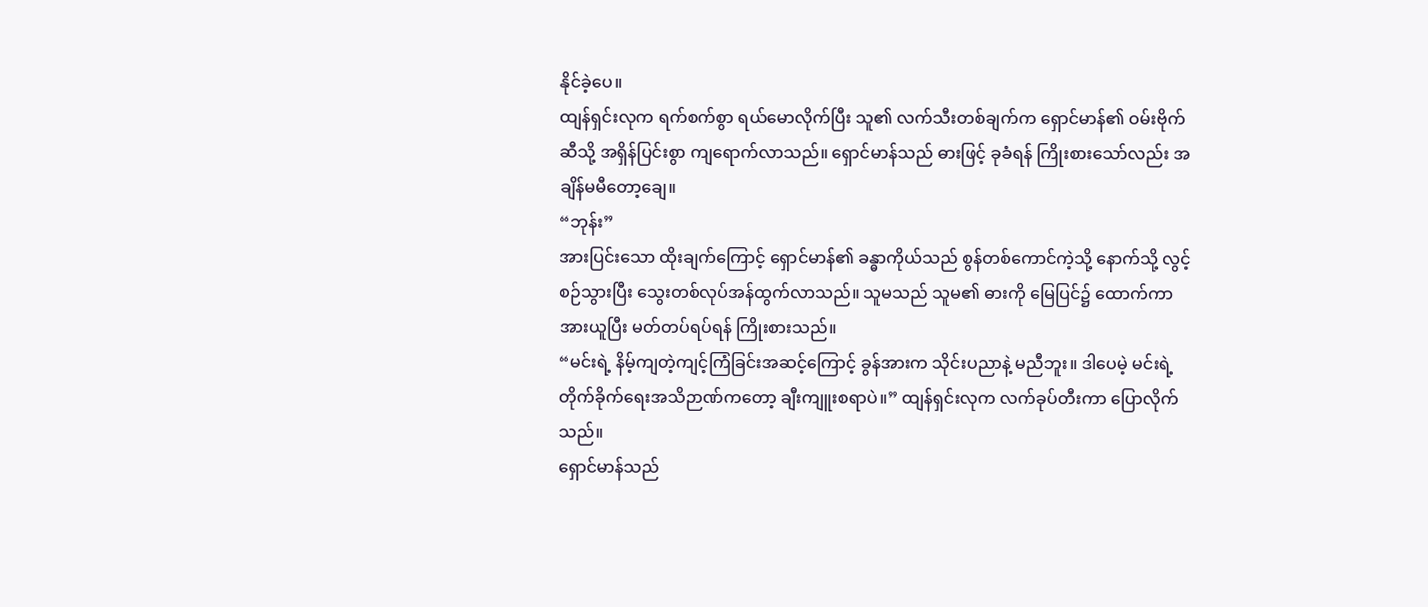နိုင်ခဲ့ပေ။
ထျန်ရှင်းလုက ရက်စက်စွာ ရယ်မောလိုက်ပြီး သူ၏ လက်သီးတစ်ချက်က ရှောင်မာန်၏ ဝမ်းဗိုက်ဆီသို့ အရှိန်ပြင်းစွာ ကျရောက်လာသည်။ ရှောင်မာန်သည် ဓားဖြင့် ခုခံရန် ကြိုးစားသော်လည်း အချိန်မမီတော့ချေ။
“ဘုန်း”
အားပြင်းသော ထိုးချက်ကြောင့် ရှောင်မာန်၏ ခန္ဓာကိုယ်သည် စွန်တစ်ကောင်ကဲ့သို့ နောက်သို့ လွင့်စဉ်သွားပြီး သွေးတစ်လုပ်အန်ထွက်လာသည်။ သူမသည် သူမ၏ ဓားကို မြေပြင်၌ ထောက်ကာ အားယူပြီး မတ်တပ်ရပ်ရန် ကြိုးစားသည်။
“မင်းရဲ့ နိမ့်ကျတဲ့ကျင့်ကြံခြင်းအဆင့်ကြောင့် ခွန်အားက သိုင်းပညာနဲ့ မညီဘူး။ ဒါပေမဲ့ မင်းရဲ့ တိုက်ခိုက်ရေးအသိဉာဏ်ကတော့ ချီးကျူးစရာပဲ။” ထျန်ရှင်းလုက လက်ခုပ်တီးကာ ပြောလိုက်သည်။
ရှောင်မာန်သည်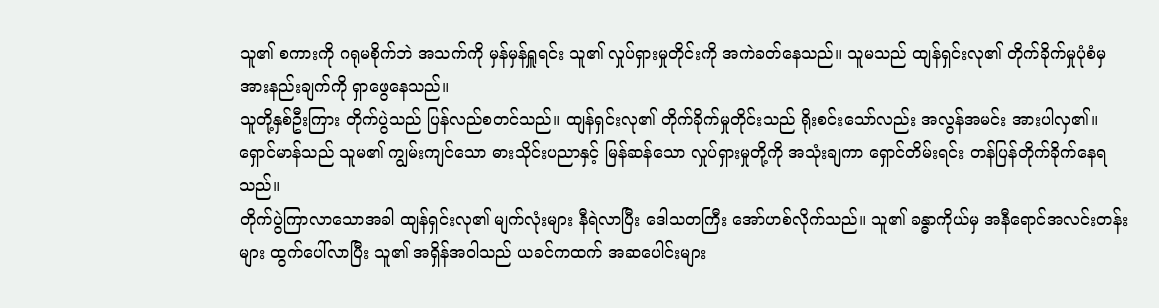သူ၏ စကားကို ဂရုမစိုက်ဘဲ အသက်ကို မှန်မှန်ရှူရင်း သူ၏ လှုပ်ရှားမှုတိုင်းကို အကဲခတ်နေသည်။ သူမသည် ထျန်ရှင်းလု၏ တိုက်ခိုက်မှုပုံစံမှ အားနည်းချက်ကို ရှာဖွေနေသည်။
သူတို့နှစ်ဦးကြား တိုက်ပွဲသည် ပြန်လည်စတင်သည်။ ထျန်ရှင်းလု၏ တိုက်ခိုက်မှုတိုင်းသည် ရိုးစင်းသော်လည်း အလွန်အမင်း အားပါလှ၏။
ရှောင်မာန်သည် သူမ၏ ကျွမ်းကျင်သော ဓားသိုင်းပညာနှင့် မြန်ဆန်သော လှုပ်ရှားမှုတို့ကို အသုံးချကာ ရှောင်တိမ်းရင်း တန်ပြန်တိုက်ခိုက်နေရသည်။
တိုက်ပွဲကြာလာသောအခါ ထျန်ရှင်းလု၏ မျက်လုံးများ နီရဲလာပြီး ဒေါသတကြီး အော်ဟစ်လိုက်သည်။ သူ၏ ခန္ဓာကိုယ်မှ အနီရောင်အလင်းတန်းများ ထွက်ပေါ်လာပြီး သူ၏ အရှိန်အဝါသည် ယခင်ကထက် အဆပေါင်းများ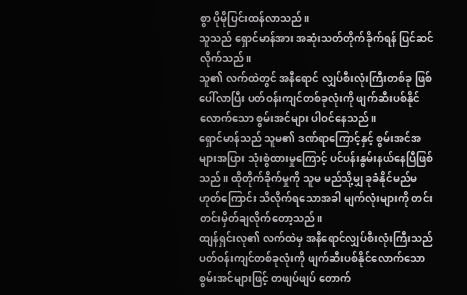စွာ ပိုမိုပြင်းထန်လာသည်။
သူသည် ရှောင်မာန်အား အဆုံးသတ်တိုက်ခိုက်ရန် ပြင်ဆင်လိုက်သည်။
သူ၏ လက်ထဲတွင် အနီရောင် လျှပ်စီးလုံးကြီးတစ်ခု ဖြစ်ပေါ်လာပြီး ပတ်ဝန်းကျင်တစ်ခုလုံးကို ဖျက်ဆီးပစ်နိုင်လောက်သော စွမ်းအင်များ ပါဝင်နေသည်။
ရှောင်မာန်သည် သူမ၏ ဒဏ်ရာကြောင့်နှင့် စွမ်းအင်အများအပြား သုံးစွဲထားမှုကြောင့် ပင်ပန်းနွမ်းနယ်နေပြီဖြစ်သည်။ ထိုတိုက်ခိုက်မှုကို သူမ မည်သို့မျှ ခုခံနိုင်မည်မဟုတ်ကြောင်း သိလိုက်ရသောအခါ မျက်လုံးများကို တင်းတင်းမှိတ်ချလိုက်တော့သည်။
ထျန်ရှင်းလု၏ လက်ထဲမှ အနီရောင်လျှပ်စီးလုံးကြီးသည် ပတ်ဝန်းကျင်တစ်ခုလုံးကို ဖျက်ဆီးပစ်နိုင်လောက်သော စွမ်းအင်များဖြင့် တဖျပ်ဖျပ် တောက်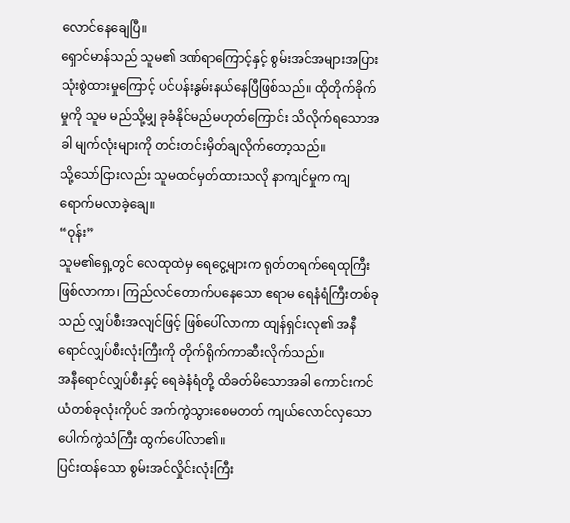လောင်နေချေပြီ။
ရှောင်မာန်သည် သူမ၏ ဒဏ်ရာကြောင့်နှင့် စွမ်းအင်အများအပြား သုံးစွဲထားမှုကြောင့် ပင်ပန်းနွမ်းနယ်နေပြီဖြစ်သည်။ ထိုတိုက်ခိုက်မှုကို သူမ မည်သို့မျှ ခုခံနိုင်မည်မဟုတ်ကြောင်း သိလိုက်ရသောအခါ မျက်လုံးများကို တင်းတင်းမှိတ်ချလိုက်တော့သည်။
သို့သော်ငြားလည်း သူမထင်မှတ်ထားသလို နာကျင်မှုက ကျရောက်မလာခဲ့ချေ။
“ဝုန်း”
သူမ၏ရှေ့တွင် လေထုထဲမှ ရေငွေ့များက ရုတ်တရက်ရေထုကြီးဖြစ်လာကာ၊ ကြည်လင်တောက်ပနေသော ဧရာမ ရေနံရံကြီးတစ်ခုသည် လျှပ်စီးအလျင်ဖြင့် ဖြစ်ပေါ်လာကာ ထျန်ရှင်းလု၏ အနီရောင်လျှပ်စီးလုံးကြီးကို တိုက်ရိုက်ကာဆီးလိုက်သည်။
အနီရောင်လျှပ်စီးနှင့် ရေခဲနံရံတို့ ထိခတ်မိသောအခါ ကောင်းကင်ယံတစ်ခုလုံးကိုပင် အက်ကွဲသွားစေမတတ် ကျယ်လောင်လှသော ပေါက်ကွဲသံကြီး ထွက်ပေါ်လာ၏။
ပြင်းထန်သော စွမ်းအင်လှိုင်းလုံးကြီး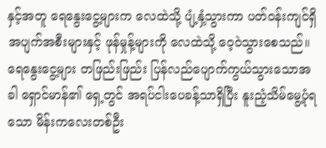နှင့်အတူ ရေနွေးငွေ့များက လေထဲသို့ ပျံ့နှံ့သွားကာ ပတ်ဝန်းကျင်ရှိ အပျက်အစီးများနှင့် ဖုန်မှုန့်များကို လေထဲသို့ ဝေ့ဝဲသွားစေသည်။
ရေနွေးငွေ့များ တဖြည်းဖြည်း ပြန်လည်ပျောက်ကွယ်သွားသောအခါ ရှောင်မာန်၏ ရှေ့တွင် အရပ်ငါးပေခန့်သာရှိပြီး နူးညံ့သိမ်မွေ့ပုံရသော မိန်းကလေးတစ်ဦး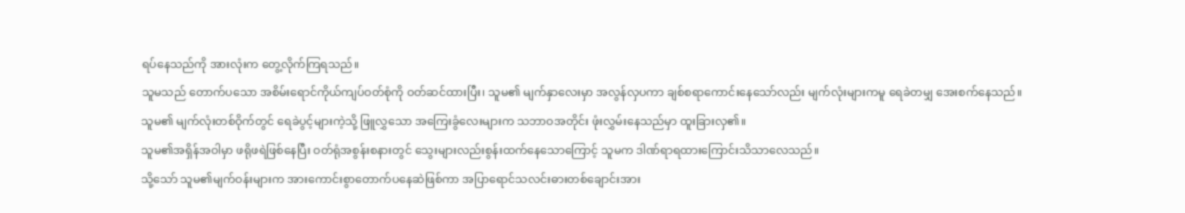ရပ်နေသည်ကို အားလုံးက တွေ့လိုက်ကြရသည်။
သူမသည် တောက်ပသော အစိမ်းရောင်ကိုယ်ကျပ်ဝတ်စုံကို ဝတ်ဆင်ထားပြီး၊ သူမ၏ မျက်နှာလေးမှာ အလွန်လှပကာ ချစ်စရာကောင်းနေသော်လည်း မျက်လုံးများကမူ ရေခဲတမျှ အေးစက်နေသည်။
သူမ၏ မျက်လုံးတစ်ဝိုက်တွင် ရေခဲပွင့်များကဲ့သို့ ဖြူလွှသော အကြေးခွံလေးများက သဘာဝအတိုင်း ဖုံးလွှမ်းနေသည်မှာ ထူးခြားလှ၏။
သူမ၏အရှိန်အဝါမှာ ဖရိုဖရဲဖြစ်နေပြီး ဝတ်ရုံအစွန်းစနားတွင် သွေးများလည်းစွန်းထက်နေသောကြောင့် သူမက ဒါဏ်ရာရထားကြောင်းသိသာလေသည်။
သို့သော် သူမ၏မျက်ဝန်းများက အားကောင်းစွာတောက်ပနေဆဲဖြစ်ကာ အပြာရောင်သလင်းဓားတစ်ချောင်းအား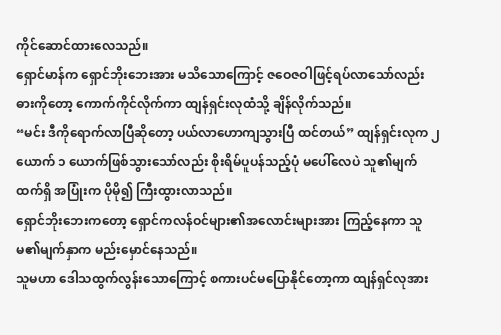ကိုင်ဆောင်ထားလေသည်။
ရှောင်မာန်က ရှောင်ဘိုးဘေးအား မသိသောကြောင့် ဇဝေဇဝါဖြင့်ရပ်လာသော်လည်း ဓားကိုတော့ ကောက်ကိုင်လိုက်ကာ ထျန်ရှင်းလုထံသို့ ချိန်လိုက်သည်။
“မင်း ဒီကိုရောက်လာပြီဆိုတော့ ပယ်လာဟောကျသွားပြီ ထင်တယ်” ထျန်ရှင်းလုက ၂ ယောက် ၁ ယောက်ဖြစ်သွားသော်လည်း စိုးရိမ်ပူပန်သည့်ပုံ မပေါ်လေပဲ သူ၏မျက်ထက်ရှိ အပြုံးက ပိုမို၍ ကြီးထွားလာသည်။
ရှောင်ဘိုးဘေးကတော့ ရှောင်ကလန်ဝင်များ၏အလောင်းများအား ကြည့်နေကာ သူမ၏မျက်နှာက မည်းမှောင်နေသည်။
သူမဟာ ဒေါသထွက်လွန်းသောကြောင့် စကားပင်မပြောနိုင်တော့ကာ ထျန်ရှင်လုအား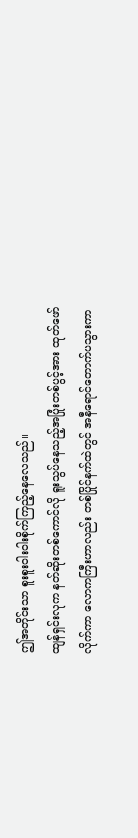ဤအတိုင်းသာ စူးစူးဝါးဝါးစိုက်ကြည့်နေလေသည်။
ထျန်ရှင်းလုက နတ်ဆိုးတစ်ကောင်လို ရူးသွပ်နေသည့်အပြုံးတစ်ပွင့်အား ထုတ်ဖော်လိုက်ကာ လောကကြီးဟာလည်း တစ်ပြိုင်နက်ထဲတွင် အနီရောင်တောက်ပသွားကာ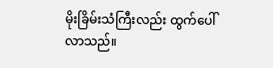မိုးခြိမ်းသံကြီးလည်း ထွက်ပေါ်လာသည်။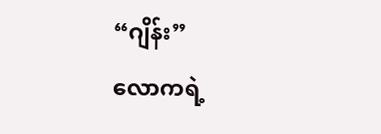“ဂျိန်း”
လောကရဲ့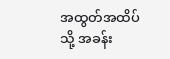အထွတ်အထိပ်သို့ အခန်း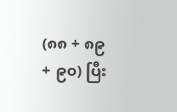(၈၈ + ၈၉ + ၉၀) ပြီး